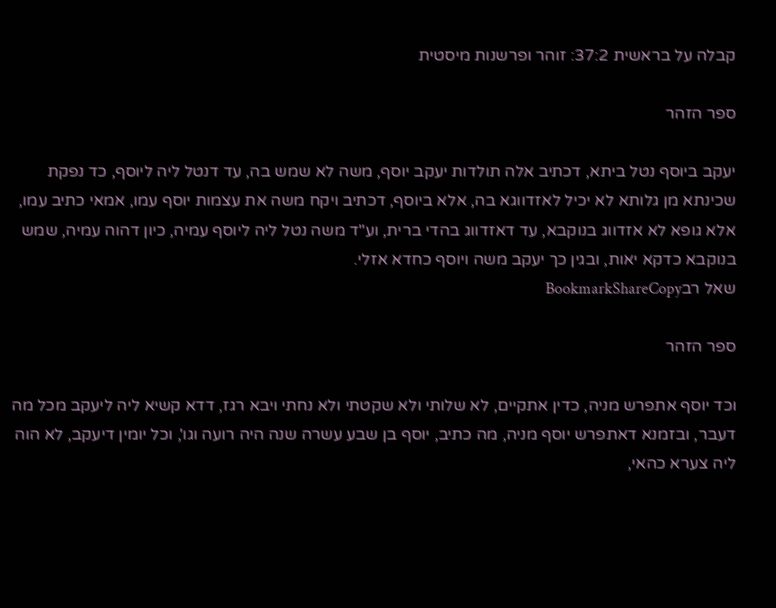קבלה על בראשית 37:2: זוהר ופרשנות מיסטית

ספר הזהר

יעקב ביוסף נטל ביתא, דכתיב אלה תולדות יעקב יוסף, משה לא שמש בה, עד דנטל ליה ליוסף, כד נפקת שכינתא מן גלותא לא יכיל לאזדווגא בה, אלא ביוסף, דכתיב ויקח משה את עצמות יוסף עמו, אמאי כתיב עמו, אלא גופא לא אזדווג בנוקבא, עד דאזדווג בהדי ברית, וע"ד משה נטל ליה ליוסף עמיה, כיון דהוה עמיה, שמש בנוקבא כדקא יאות, ובגין כך יעקב משה ויוסף כחדא אזלי.
שאל רבBookmarkShareCopy

ספר הזהר

וכד יוסף אתפרש מניה, כדין אתקיים, לא שלותי ולא שקטתי ולא נחתי ויבא רגז, דדא קשיא ליה ליעקב מכל מה דעבר, ובזמנא דאתפרש יוסף מניה, מה כתיב, יוסף בן שבע עשרה שנה היה רועה וגו', וכל יומין דיעקב, לא הוה ליה צערא כהאי,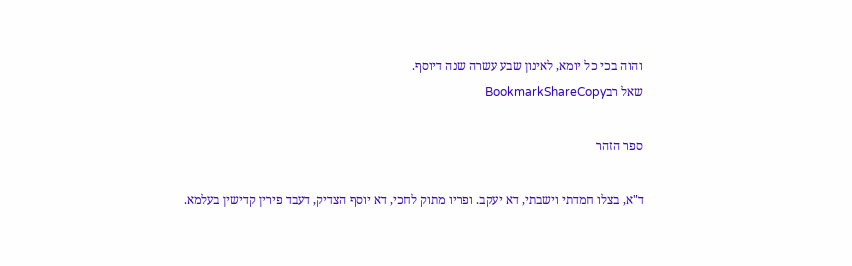והוה בכי כל יומא, לאינון שבע עשרה שנה דיוסף.
שאל רבBookmarkShareCopy

ספר הזהר

ד"א, בצלו חמדתי וישבתי, דא יעקב. ופריו מתוק לחכי, דא יוסף הצדיק, דעבד פירין קדישין בעלמא.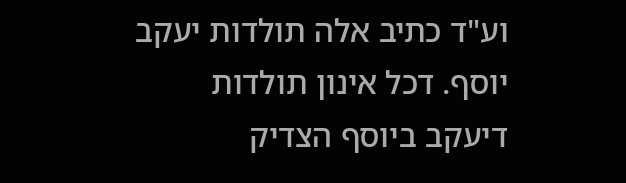וע"ד כתיב אלה תולדות יעקב יוסף. דכל אינון תולדות דיעקב ביוסף הצדיק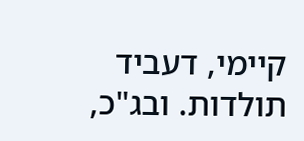קיימי, דעביד תולדות. ובג"כ,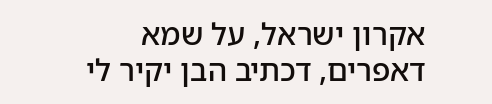אקרון ישראל, על שמא דאפרים, דכתיב הבן יקיר לי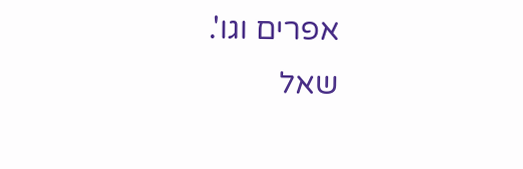אפרים וגו'.
שאל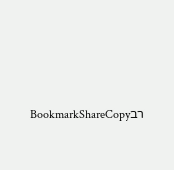רבBookmarkShareCopy